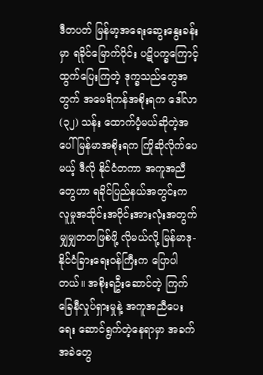ဒီတပတ် မြန်မာ့အရေးဆွေးနွေးခန်းမှာ ရခိုင်မြောက်ပိုင်း ပဋိပက္ခကြောင့် ထွက်ပြေးကြတဲ့ ဒုက္ခသည်တွေအတွက် အမေရိကန်အစိုးရက ဒေါ်လာ (၃၂) သန်း ထောက်ပံ့မယ်ဆိုတဲ့အပေါ် မြန်မာအစိုးရက ကြိုဆိုလိုက်ပေမယ့် ဒီလို နိုင်ငံတကာ အကူအညီတွေဟာ ရခိုင်ပြည်နယ်အတွင်းက လူမှုအသိုင်းအဝိုင်းအားလုံးအတွက် မျှမျှတတဖြစ်ဖို့ လိုမယ်လို့ မြန်မာဒု-နိုင်ငံခြားရေးဝန်ကြီးက ပြောပါတယ်။ အစိုးရဦးဆောင်တဲ့ ကြက်ခြေနီလှုပ်ရှားမှုနဲ့ အကူအညီပေးရေး ဆောင်ရွက်တဲ့နေရာမှာ အခက်အခဲတွေ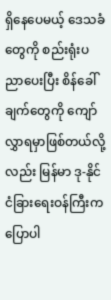ရှိနေပေမယ့် ဒေသခံတွေကို စည်းရုံးပညာပေးပြီး စိန်ခေါ်ချက်တွေကို ကျော်လွှာရမှာဖြစ်တယ်လို့လည်း မြန်မာ ဒု-နိုင်ငံခြားရေးဝန်ကြီးက ပြောပါ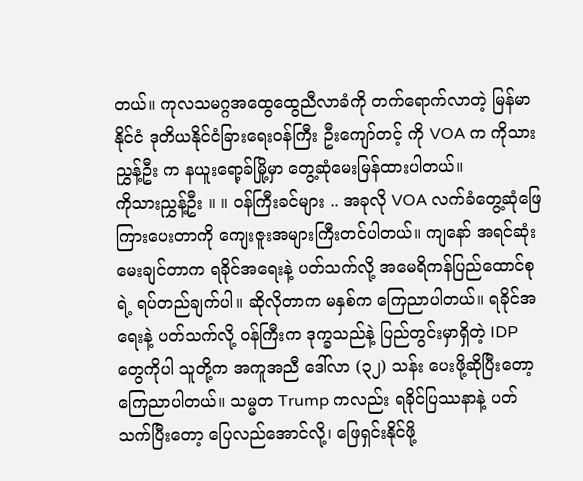တယ်။ ကုလသမဂ္ဂအထွေထွေညီလာခံကို တက်ရောက်လာတဲ့ မြန်မာနိုင်ငံ ဒုတိယနိုင်ငံခြားရေးဝန်ကြီး ဦးကျော်တင့် ကို VOA က ကိုသားညွှန့်ဦး က နယူးရော့ခ်မြို့မှာ တွေ့ဆုံမေးမြန်ထားပါတယ်။
ကိုသားညွှန့်ဦး ။ ။ ဝန်ကြီးခင်များ .. အခုလို VOA လက်ခံတွေ့ဆုံဖြေကြားပေးတာကို ကျေးဇူးအများကြီးတင်ပါတယ်။ ကျနော် အရင်ဆုံး မေးချင်တာက ရခိုင်အရေးနဲ့ ပတ်သက်လို့ အမေရိကန်ပြည်ထောင်စုရဲ့ ရပ်တည်ချက်ပါ။ ဆိုလိုတာက မနှစ်က ကြေညာပါတယ်။ ရခိုင်အရေးနဲ့ ပတ်သက်လို့ ဝန်ကြီးက ဒုက္ခသည်နဲ့ ပြည်တွင်းမှာရှိတဲ့ IDP တွေကိုပါ သူတို့က အကူအညီ ဒေါ်လာ (၃၂) သန်း ပေးဖို့ဆိုပြီးတော့ ကြေညာပါတယ်။ သမ္မတ Trump ကလည်း ရခိုင်ပြဿနာနဲ့ ပတ်သက်ပြီးတော့ ပြေလည်အောင်လို့၊ ဖြေရှင်းနိုင်ဖို့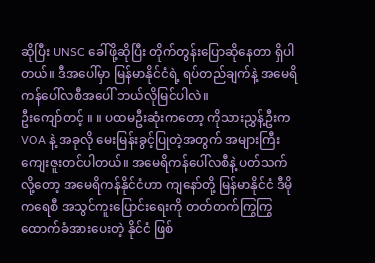ဆိုပြီး UNSC ခေါ်ဖို့ဆိုပြီး တိုက်တွန်းပြောဆိုနေတာ ရှိပါတယ်။ ဒီအပေါ်မှာ မြန်မာနိုင်ငံရဲ့ ရပ်တည်ချက်နဲ့ အမေရိကန်ပေါ်လစီအပေါ် ဘယ်လိုမြင်ပါလဲ။
ဦးကျော်တင့် ။ ။ ပထမဦးဆုံးကတော့ ကိုသားညွှန့်ဦးက VOA နဲ့ အခုလို မေးမြန်းခွင့်ပြုတဲ့အတွက် အများကြီးကျေးဇူးတင်ပါတယ်။ အမေရိကန်ပေါ်လစီနဲ့ ပတ်သက်လို့တော့ အမေရိကန်နိုင်ငံဟာ ကျနော်တို့ မြန်မာနိုင်ငံ ဒီမိုကရေစီ အသွင်ကူးပြောင်းရေးကို တတ်တက်ကြွကြွ ထောက်ခံအားပေးတဲ့ နိုင်ငံ ဖြစ်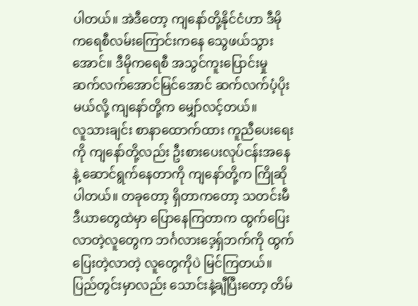ပါတယ်။ အဲဒီတော့ ကျနော်တို့နိုင်ငံဟာ ဒီမိုကရေစီလမ်းကြောင်းကနေ သွေဖယ်သွားအောင်။ ဒီမိုကရေစီ အသွင်ကူးပြောင်းမှု ဆက်လက်အောင်မြင်အောင် ဆက်လက်ပံ့ပိုးမယ်လို့ ကျနော်တို့က မျှော်လင့်တယ်။
လူသားချင်း စာနာထောက်ထား ကူညီပေးရေးကို ကျနော်တို့လည်း ဦးစားပေးလုပ်ငန်းအနေနဲ့ ဆောင်ရွက်နေတာကို ကျနော်တို့က ကြိုဆိုပါတယ်။ တခုတော့ ရှိတာကတော့ သတင်းမီဒီယာတွေထဲမှာ ပြောနေကြတာက ထွက်ပြေးလာတဲ့လူတွေက ဘင်္ဂလားဒေ့ရ်ှဘက်ကို ထွက်ပြေးတဲ့လာတဲ့ လူတွေကိုပဲ မြင်ကြတယ်။ ပြည်တွင်းမှာလည်း သောင်းနဲ့ချီပြီးတော့ တိမ်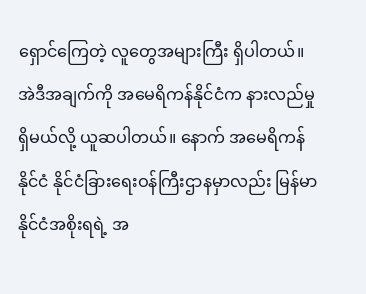ရှောင်ကြေတဲ့ လူတွေအများကြီး ရှိပါတယ်။ အဲဒီအချက်ကို အမေရိကန်နိုင်ငံက နားလည်မှုရှိမယ်လို့ ယူဆပါတယ်။ နောက် အမေရိကန်နိုင်ငံ နိုင်ငံခြားရေးဝန်ကြီးဌာနမှာလည်း မြန်မာနိုင်ငံအစိုးရရဲ့ အ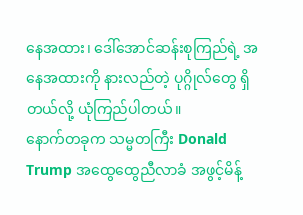နေအထား၊ ဒေါ်အောင်ဆန်းစုကြည်ရဲ့ အနေအထားကို နားလည်တဲ့ ပုဂ္ဂိုလ်တွေ ရှိတယ်လို့ ယုံကြည်ပါတယ်။
နောက်တခုက သမ္မတကြီး Donald Trump အထွေထွေညီလာခံ အဖွင့်မိန့်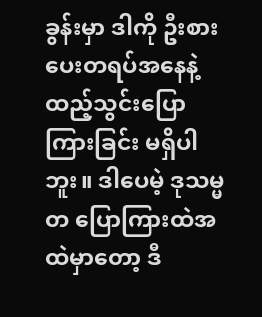ခွန်းမှာ ဒါကို ဦးစားပေးတရပ်အနေနဲ့ ထည့်သွင်းပြောကြားခြင်း မရှိပါဘူး။ ဒါပေမဲ့ ဒုသမ္မတ ပြောကြားထဲအထဲမှာတော့ ဒီ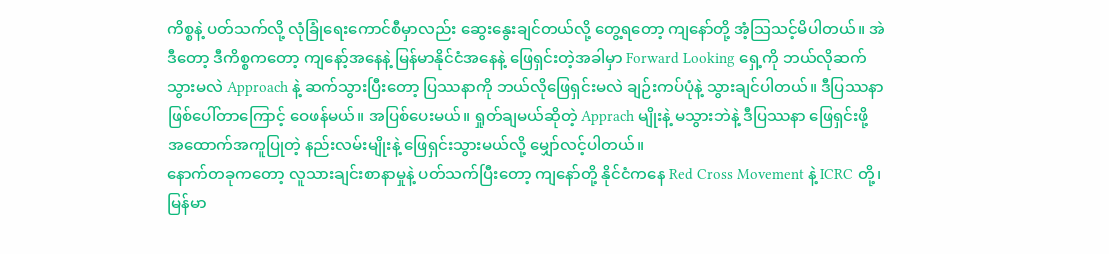ကိစ္စနဲ့ ပတ်သက်လို့ လုံခြုံရေးကောင်စီမှာလည်း ဆွေးနွေးချင်တယ်လို့ တွေ့ရတော့ ကျနော်တို့ အံ့သြသင့်မိပါတယ်။ အဲဒီတော့ ဒီကိစ္စကတော့ ကျနော့်အနေနဲ့ မြန်မာနိုင်ငံအနေနဲ့ ဖြေရှင်းတဲ့အခါမှာ Forward Looking ရှေ့ကို ဘယ်လိုဆက်သွားမလဲ Approach နဲ့ ဆက်သွားပြီးတော့ ပြဿနာကို ဘယ်လိုဖြေရှင်းမလဲ ချဉ်းကပ်ပုံနဲ့ သွားချင်ပါတယ်။ ဒီပြဿနာ ဖြစ်ပေါ်တာကြောင့် ဝေဖန်မယ်။ အပြစ်ပေးမယ်။ ရှုတ်ချမယ်ဆိုတဲ့ Apprach မျိုးနဲ့ မသွားဘဲနဲ့ ဒီပြဿနာ ဖြေရှင်းဖို့ အထောက်အကူပြုတဲ့ နည်းလမ်းမျိုးနဲ့ ဖြေရှင်းသွားမယ်လို့ မျှော်လင့်ပါတယ်။
နောက်တခုကတော့ လူသားချင်းစာနာမှုနဲ့ ပတ်သက်ပြီးတော့ ကျနော်တို့ နိုင်ငံကနေ Red Cross Movement နဲ့ ICRC တို့၊ မြန်မာ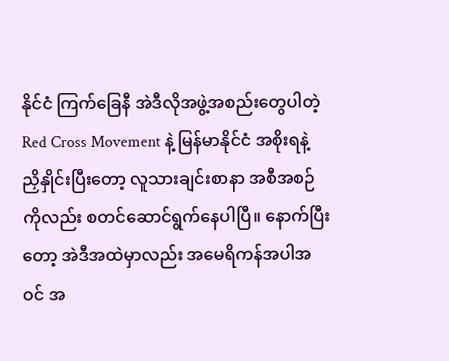နိုင်ငံ ကြက်ခြေနီ အဲဒီလိုအဖွဲ့အစည်းတွေပါတဲ့ Red Cross Movement နဲ့ မြန်မာနိုင်ငံ အစိုးရနဲ့ ညှိနှိုင်းပြီးတော့ လူသားချင်းစာနာ အစီအစဉ်ကိုလည်း စတင်ဆောင်ရွက်နေပါပြီ။ နောက်ပြီးတော့ အဲဒီအထဲမှာလည်း အမေရိကန်အပါအဝင် အ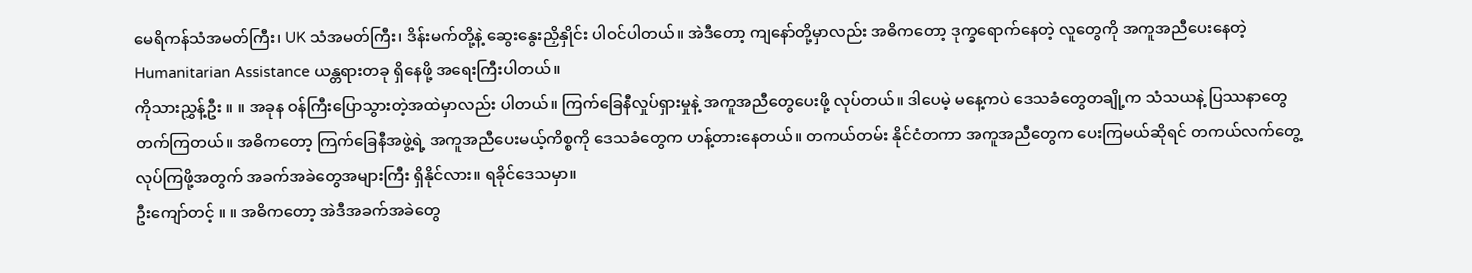မေရိကန်သံအမတ်ကြီး၊ UK သံအမတ်ကြီး၊ ဒိန်းမက်တို့နဲ့ ဆွေးနွေးညှိနှိုင်း ပါဝင်ပါတယ်။ အဲဒီတော့ ကျနော်တို့မှာလည်း အဓိကတော့ ဒုက္ခရောက်နေတဲ့ လူတွေကို အကူအညီပေးနေတဲ့ Humanitarian Assistance ယန္တရားတခု ရှိနေဖို့ အရေးကြီးပါတယ်။
ကိုသားညွှန့်ဦး ။ ။ အခုန ဝန်ကြီးပြောသွားတဲ့အထဲမှာလည်း ပါတယ်။ ကြက်ခြေနီလှုပ်ရှားမှုနဲ့ အကူအညီတွေပေးဖို့ လုပ်တယ်။ ဒါပေမဲ့ မနေ့ကပဲ ဒေသခံတွေတချို့က သံသယနဲ့ ပြဿနာတွေ တက်ကြတယ်။ အဓိကတော့ ကြက်ခြေနီအဖွဲ့ရဲ့ အကူအညီပေးမယ့်ကိစ္စကို ဒေသခံတွေက ဟန့်တားနေတယ်။ တကယ်တမ်း နိုင်ငံတကာ အကူအညီတွေက ပေးကြမယ်ဆိုရင် တကယ်လက်တွေ့ လုပ်ကြဖို့အတွက် အခက်အခဲတွေအများကြီး ရှိနိုင်လား။ ရခိုင်ဒေသမှာ။
ဦးကျော်တင့် ။ ။ အဓိကတော့ အဲဒီအခက်အခဲတွေ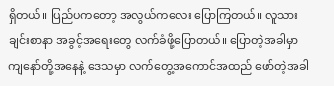ရှိတယ်။ ပြည်ပကတော့ အလွယ်ကလေး ပြောကြတယ်။ လူသားချင်းစာနာ အခွင့်အရေးတွေ လက်ခံဖို့ပြောတယ်။ ပြောတဲ့အခါမှာ ကျနော်တို့အနေနဲ့ ဒေသမှာ လက်တွေ့အကောင်အထည် ဖော်တဲ့အခါ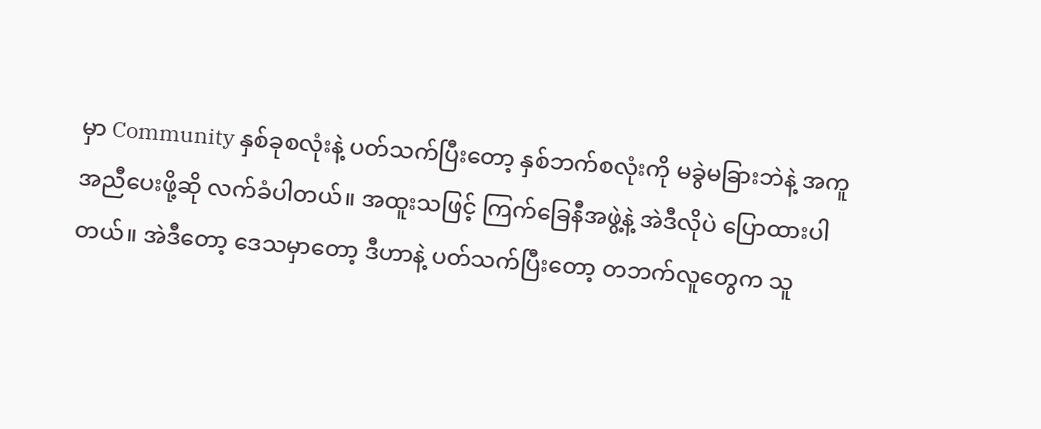မှာ Community နှစ်ခုစလုံးနဲ့ ပတ်သက်ပြီးတော့ နှစ်ဘက်စလုံးကို မခွဲမခြားဘဲနဲ့ အကူအညီပေးဖို့ဆို လက်ခံပါတယ်။ အထူးသဖြင့် ကြက်ခြေနီအဖွဲ့နဲ့ အဲဒီလိုပဲ ပြောထားပါတယ်။ အဲဒီတော့ ဒေသမှာတော့ ဒီဟာနဲ့ ပတ်သက်ပြီးတော့ တဘက်လူတွေက သူ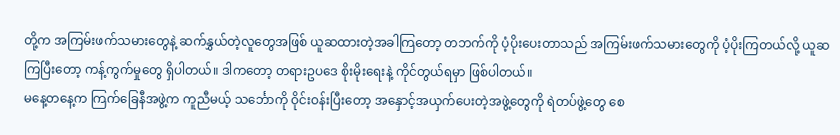တို့က အကြမ်းဖက်သမားတွေနဲ့ ဆက်နွှယ်တဲ့လူတွေအဖြစ် ယူဆထားတဲ့အခါကြတော့ တဘက်ကို ပံ့ပိုးပေးတာသည် အကြမ်းဖက်သမားတွေကို ပံ့ပိုးကြတယ်လို့ ယူဆကြပြီးတော့ ကန့်ကွက်မှုတွေ ရှိပါတယ်။ ဒါကတော့ တရားဥပဒေ စိုးမိုးရေးနဲ့ ကိုင်တွယ်ရမှာ ဖြစ်ပါတယ်။
မနေ့တနေ့က ကြက်ခြေနီအဖွဲ့က ကူညီမယ့် သင်္ဘောကို ဝိုင်းဝန်းပြီးတော့ အနှောင့်အယှက်ပေးတဲ့အဖွဲ့တွေကို ရဲတပ်ဖွဲ့တွေ စေ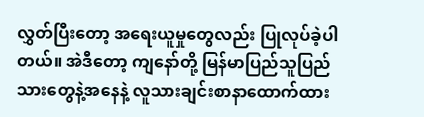လွှတ်ပြီးတော့ အရေးယူမှုတွေလည်း ပြုလုပ်ခဲ့ပါတယ်။ အဲဒီတော့ ကျနော်တို့ မြန်မာပြည်သူပြည်သားတွေနဲ့အနေနဲ့ လူသားချင်းစာနာထောက်ထား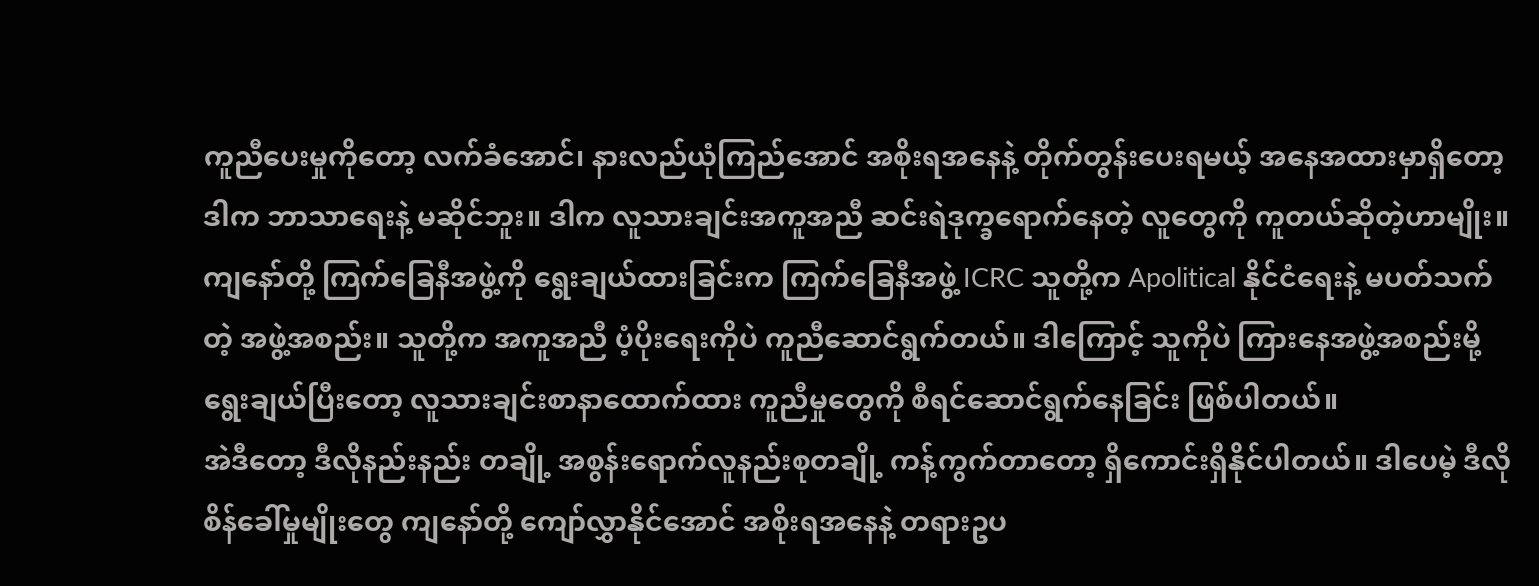ကူညီပေးမှုကိုတော့ လက်ခံအောင်၊ နားလည်ယုံကြည်အောင် အစိုးရအနေနဲ့ တိုက်တွန်းပေးရမယ့် အနေအထားမှာရှိတော့ ဒါက ဘာသာရေးနဲ့ မဆိုင်ဘူး။ ဒါက လူသားချင်းအကူအညီ ဆင်းရဲဒုက္ခရောက်နေတဲ့ လူတွေကို ကူတယ်ဆိုတဲ့ဟာမျိုး။ ကျနော်တို့ ကြက်ခြေနီအဖွဲ့ကို ရွေးချယ်ထားခြင်းက ကြက်ခြေနီအဖွဲ့ ICRC သူတို့က Apolitical နိုင်ငံရေးနဲ့ မပတ်သက်တဲ့ အဖွဲ့အစည်း။ သူတို့က အကူအညီ ပံ့ပိုးရေးကိုပဲ ကူညီဆောင်ရွက်တယ်။ ဒါကြောင့် သူကိုပဲ ကြားနေအဖွဲ့အစည်းမို့ ရွေးချယ်ပြီးတော့ လူသားချင်းစာနာထောက်ထား ကူညီမှုတွေကို စီရင်ဆောင်ရွက်နေခြင်း ဖြစ်ပါတယ်။
အဲဒီတော့ ဒီလိုနည်းနည်း တချို့ အစွန်းရောက်လူနည်းစုတချို့ ကန့်ကွက်တာတော့ ရှိကောင်းရှိနိုင်ပါတယ်။ ဒါပေမဲ့ ဒီလို စိန်ခေါ်မှုမျိုးတွေ ကျနော်တို့ ကျော်လွှာနိုင်အောင် အစိုးရအနေနဲ့ တရားဥပ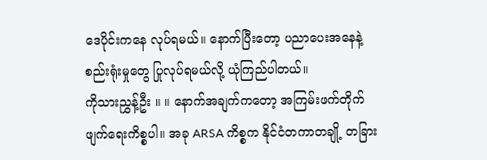ဒေပိုင်းကနေ လုပ်ရမယ်။ နောက်ပြီးတော့ ပညာပေးအနေနဲ့ စည်းရုံးမှုတွေ ပြုလုပ်ရမယ်လို့ ယုံကြည်ပါတယ်။
ကိုသားညွှန့်ဦး ။ ။ နောက်အချက်ကတော့ အကြမ်းဖက်တိုက်ဖျက်ရေးကိစ္စပါ။ အခု ARSA ကိစ္စက နိုင်ငံတကာတချို့ တခြား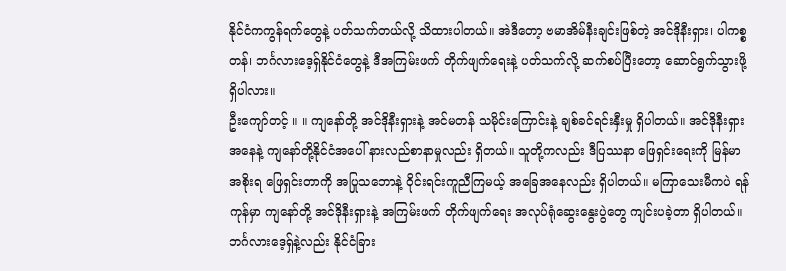နိုင်ငံကကွန်ရက်တွေနဲ့ ပတ်သက်တယ်လို့ သိထားပါတယ်။ အဲဒီတော့ ဗမာအိမ်နီးချင်းဖြစ်တဲ့ အင်ဒိုနီးရှား၊ ပါကစ္စတန်၊ ဘင်္ဂလားဒေ့ရှ်နိုင်ငံတွေနဲ့ ဒီအကြမ်းဖက် တိုက်ဖျက်ရေးနဲ့ ပတ်သက်လို့ ဆက်စပ်ပြီးတော့ ဆောင်ရွက်သွားဖို့ ရှိပါလား။
ဦးကျော်တင့် ။ ။ ကျနော်တို့ အင်ဒိုနီးရှားနဲ့ အင်မတန် သမိုင်းကြောင်းနဲ့ ချစ်ခင်ရင်းနှီးမှု ရှိပါတယ်။ အင်ဒိုနီးရှားအနေနဲ့ ကျနော်တို့နိုင်ငံအပေါ် နားလည်စာနာမှုလည်း ရှိတယ်။ သူတို့ကလည်း ဒီပြဿနာ ဖြေရှင်းရေးကို မြန်မာအစိုးရ ဖြေရှင်းတာကို အပြုသဘောနဲ့ ဝိုင်းရင်းကူညီကြမယ့် အခြေအနေလည်း ရှိပါတယ်။ မကြာသေးမီကပဲ ရန်ကုန်မှာ ကျနော်တို့ အင်ဒိုနီးရှားနဲ့ အကြမ်းဖက် တိုက်ဖျက်ရေး အလုပ်ရုံဆွေးနွေးပွဲတွေ ကျင်းပခဲ့တာ ရှိပါတယ်။ ဘင်္ဂလားဒေ့ရှ်နဲ့လည်း နိုင်ငံခြား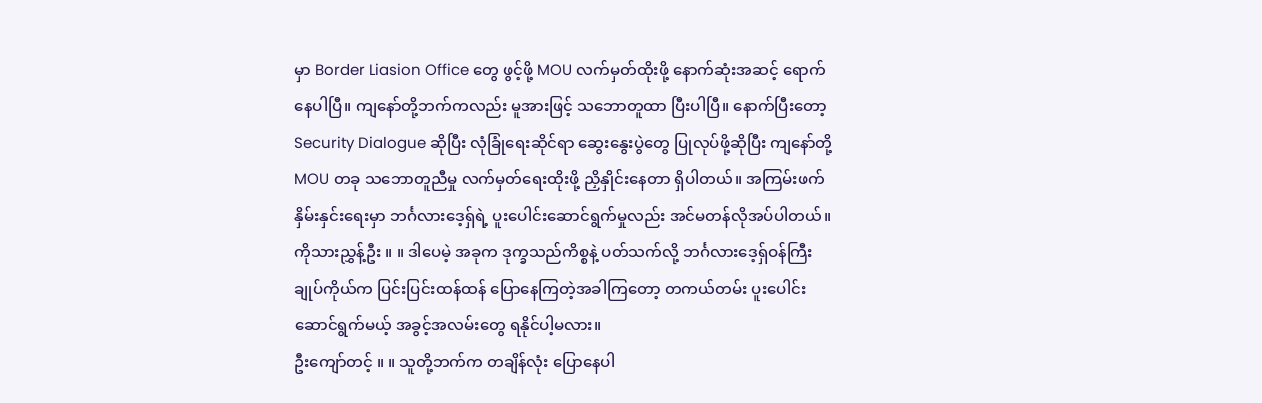မှာ Border Liasion Office တွေ ဖွင့်ဖို့ MOU လက်မှတ်ထိုးဖို့ နောက်ဆုံးအဆင့် ရောက်နေပါပြီ။ ကျနော်တို့ဘက်ကလည်း မူအားဖြင့် သဘောတူထာ ပြီးပါပြီ။ နောက်ပြီးတော့ Security Dialogue ဆိုပြီး လုံခြုံရေးဆိုင်ရာ ဆွေးနွေးပွဲတွေ ပြုလုပ်ဖို့ဆိုပြီး ကျနော်တို့ MOU တခု သဘောတူညီမှု လက်မှတ်ရေးထိုးဖို့ ညှိနှိုင်းနေတာ ရှိပါတယ်။ အကြမ်းဖက် နှိမ်းနှင်းရေးမှာ ဘင်္ဂလားဒေ့ရှ်ရဲ့ ပူးပေါင်းဆောင်ရွက်မှုလည်း အင်မတန်လိုအပ်ပါတယ်။
ကိုသားညွှန့်ဦး ။ ။ ဒါပေမဲ့ အခုက ဒုက္ခသည်ကိစ္စနဲ့ ပတ်သက်လို့ ဘင်္ဂလားဒေ့ရှ်ဝန်ကြီးချုပ်ကိုယ်က ပြင်းပြင်းထန်ထန် ပြောနေကြတဲ့အခါကြတော့ တကယ်တမ်း ပူးပေါင်းဆောင်ရွက်မယ့် အခွင့်အလမ်းတွေ ရနိုင်ပါ့မလား။
ဦးကျော်တင့် ။ ။ သူတို့ဘက်က တချိန်လုံး ပြောနေပါ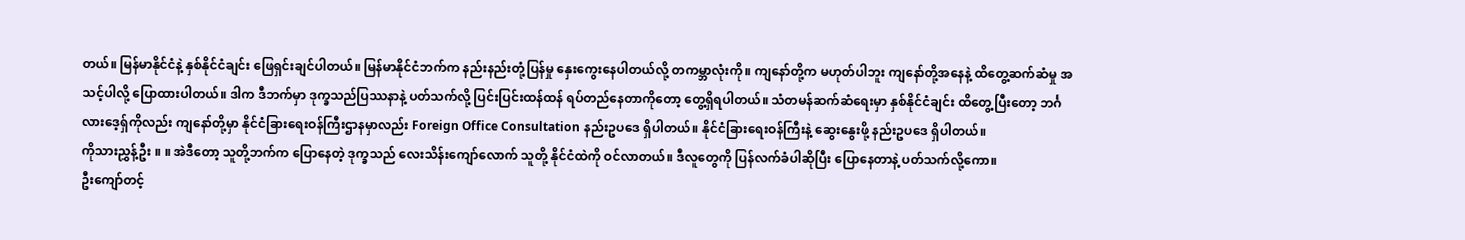တယ်။ မြန်မာနိုင်ငံနဲ့ နှစ်နိုင်ငံချင်း ဖြေရှင်းချင်ပါတယ်။ မြန်မာနိုင်ငံဘက်က နည်းနည်းတုံ့ပြန်မှု နှေးကွေးနေပါတယ်လို့ တကမ္ဘာလုံးကို။ ကျနော်တို့က မဟုတ်ပါဘူး ကျနော်တို့အနေနဲ့ ထိတွေ့ဆက်ဆံမှု အသင့်ပါလို့ ပြောထားပါတယ်။ ဒါက ဒီဘက်မှာ ဒုက္ခသည်ပြဿနာနဲ့ ပတ်သက်လို့ ပြင်းပြင်းထန်ထန် ရပ်တည်နေတာကိုတော့ တွေ့ရှိရပါတယ်။ သံတမန်ဆက်ဆံရေးမှာ နှစ်နိုင်ငံချင်း ထိတွေ့ပြီးတော့ ဘင်္ဂလားဒေ့ရှ်ကိုလည်း ကျနော်တို့မှာ နိုင်ငံခြားရေးဝန်ကြီးဌာနမှာလည်း Foreign Office Consultation နည်းဥပဒေ ရှိပါတယ်။ နိုင်ငံခြားရေးဝန်ကြီးနဲ့ ဆွေးနွေးဖို့ နည်းဥပဒေ ရှိပါတယ်။
ကိုသားညွှန့်ဦး ။ ။ အဲဒီတော့ သူတို့ဘက်က ပြောနေတဲ့ ဒုက္ခသည် လေးသိန်းကျော်လောက် သူတို့ နိုင်ငံထဲကို ဝင်လာတယ်။ ဒီလူတွေကို ပြန်လက်ခံပါဆိုပြီး ပြောနေတာနဲ့ ပတ်သက်လို့ကော။
ဦးကျော်တင့်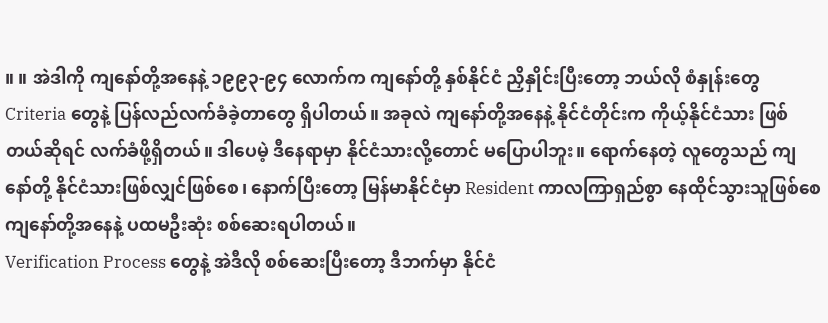။ ။ အဲဒါကို ကျနော်တို့အနေနဲ့ ၁၉၉၃-၉၄ လောက်က ကျနော်တို့ နှစ်နိုင်ငံ ညှိနှိုင်းပြီးတော့ ဘယ်လို စံနှုန်းတွေ Criteria တွေနဲ့ ပြန်လည်လက်ခံခဲ့တာတွေ ရှိပါတယ်။ အခုလဲ ကျနော်တို့အနေနဲ့ နိုင်ငံတိုင်းက ကိုယ့်နိုင်ငံသား ဖြစ်တယ်ဆိုရင် လက်ခံဖို့ရှိတယ်။ ဒါပေမဲ့ ဒီနေရာမှာ နိုင်ငံသားလို့တောင် မပြောပါဘူး။ ရောက်နေတဲ့ လူတွေသည် ကျနော်တို့ နိုင်ငံသားဖြစ်လျှင်ဖြစ်စေ၊ နောက်ပြီးတော့ မြန်မာနိုင်ငံမှာ Resident ကာလကြာရှည်စွာ နေထိုင်သွားသူဖြစ်စေ ကျနော်တို့အနေနဲ့ ပထမဦးဆုံး စစ်ဆေးရပါတယ်။
Verification Process တွေနဲ့ အဲဒီလို စစ်ဆေးပြီးတော့ ဒီဘက်မှာ နိုင်ငံ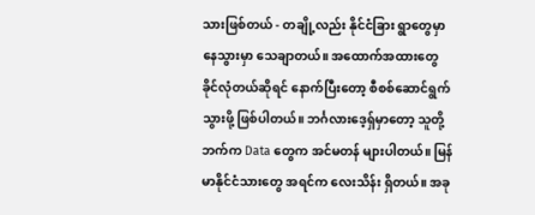သားဖြစ်တယ် - တချို့လည်း နိုင်ငံခြား ရွာတွေမှာ နေသွားမှာ သေချာတယ်။ အထောက်အထားတွေ ခိုင်လုံတယ်ဆိုရင် နောက်ပြီးတော့ စီစစ်ဆောင်ရွက်သွားဖို့ ဖြစ်ပါတယ်။ ဘင်္ဂလားဒေ့ရှ်မှာတော့ သူတို့ဘက်က Data တွေက အင်မတန် များပါတယ်။ မြန်မာနိုင်ငံသားတွေ အရင်က လေးသိန်း ရှိတယ်။ အခု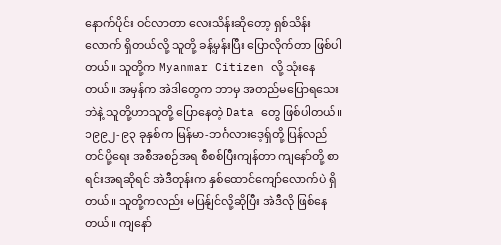နောက်ပိုင်း ဝင်လာတာ လေးသိန်းဆိုတော့ ရှစ်သိန်းလောက် ရှိတယ်လို့ သူတို့ ခန့်မှန်းပြီး ပြောလိုက်တာ ဖြစ်ပါတယ်။ သူတို့က Myanmar Citizen လို့ သုံးနေတယ်။ အမှန်က အဲဒါတွေက ဘာမှ အတည်မပြောရသေးဘဲနဲ့ သူတို့ဟာသူတို့ ပြောနေတဲ့ Data တွေ ဖြစ်ပါတယ်။ ၁၉၉၂-၉၃ ခုနှစ်က မြန်မာ-ဘင်္ဂလားဒေ့ရှ်တို့ ပြန်လည်တင်ပို့ရေး အစီအစဉ်အရ စီစစ်ပြီးကျန်တာ ကျနော်တို့ စာရင်းအရဆိုရင် အဲဒီတုန်းက နှစ်ထောင်ကျော်လောက်ပဲ ရှိတယ်။ သူတို့ကလည်း မပြန်ျင်လို့ဆိုပြီး အဲဒီလို ဖြစ်နေတယ်။ ကျနော်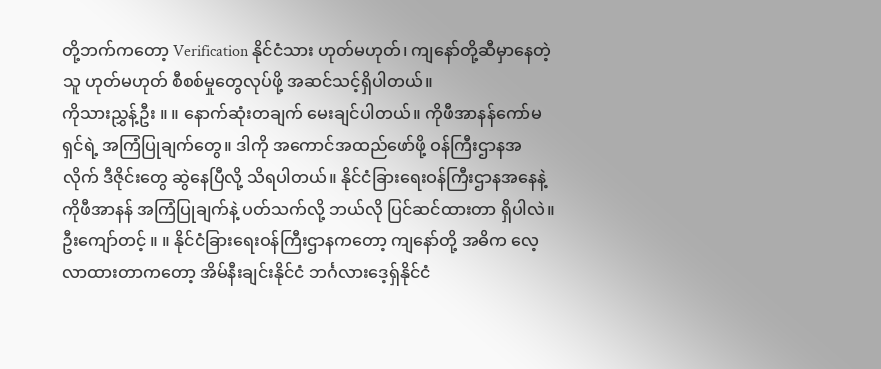တို့ဘက်ကတော့ Verification နိုင်ငံသား ဟုတ်မဟုတ်၊ ကျနော်တို့ဆီမှာနေတဲ့သူ ဟုတ်မဟုတ် စီစစ်မှုတွေလုပ်ဖို့ အဆင်သင့်ရှိပါတယ်။
ကိုသားညွှန့်ဦး ။ ။ နောက်ဆုံးတချက် မေးချင်ပါတယ်။ ကိုဖီအာနန်ကော်မရှင်ရဲ့ အကြံပြုချက်တွေ။ ဒါကို အကောင်အထည်ဖော်ဖို့ ဝန်ကြီးဌာနအလိုက် ဒီဇိုင်းတွေ ဆွဲနေပြီလို့ သိရပါတယ်။ နိုင်ငံခြားရေးဝန်ကြီးဌာနအနေနဲ့ ကိုဖီအာနန် အကြံပြုချက်နဲ့ ပတ်သက်လို့ ဘယ်လို ပြင်ဆင်ထားတာ ရှိပါလဲ။
ဦးကျော်တင့် ။ ။ နိုင်ငံခြားရေးဝန်ကြီးဌာနကတော့ ကျနော်တို့ အဓိက လေ့လာထားတာကတော့ အိမ်နီးချင်းနိုင်ငံ ဘင်္ဂလားဒေ့ရှ်နိုင်ငံ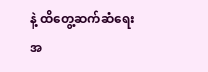နဲ့ ထိတွေ့ဆက်ဆံရေးအ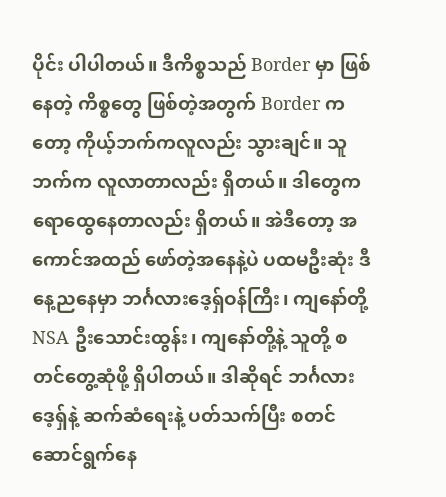ပိုင်း ပါပါတယ်။ ဒီကိစ္စသည် Border မှာ ဖြစ်နေတဲ့ ကိစ္စတွေ ဖြစ်တဲ့အတွက် Border ကတော့ ကိုယ့်ဘက်ကလူလည်း သွားချင်။ သူဘက်က လူလာတာလည်း ရှိတယ်။ ဒါတွေက ရောထွေနေတာလည်း ရှိတယ်။ အဲဒီတော့ အကောင်အထည် ဖော်တဲ့အနေနဲ့ပဲ ပထမဦးဆုံး ဒီနေ့ညနေမှာ ဘင်္ဂလားဒေ့ရှ်ဝန်ကြီး၊ ကျနော်တို့ NSA ဦးသောင်းထွန်း၊ ကျနော်တို့နဲ့ သူတို့ စတင်တွေ့ဆုံဖို့ ရှိပါတယ်။ ဒါဆိုရင် ဘင်္ဂလားဒေ့ရှ်နဲ့ ဆက်ဆံရေးနဲ့ ပတ်သက်ပြီး စတင်ဆောင်ရွက်နေ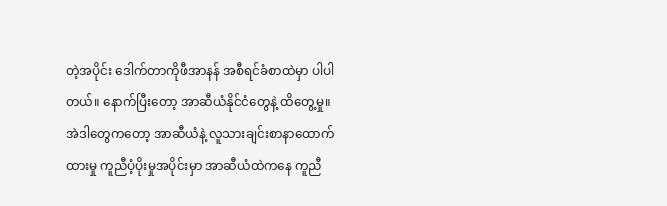တဲ့အပိုင်း ဒေါက်တာကိုဖီအာနန် အစီရင်ခံစာထဲမှာ ပါပါတယ်။ နောက်ပြီးတော့ အာဆီယံနိုင်ငံတွေနဲ့ ထိတွေ့မှု။ အဲဒါတွေကတော့ အာဆီယံနဲ့ လူသားချင်းစာနာထောက်ထားမှု ကူညီပံ့ပိုးမှုအပိုင်းမှာ အာဆီယံထဲကနေ ကူညီ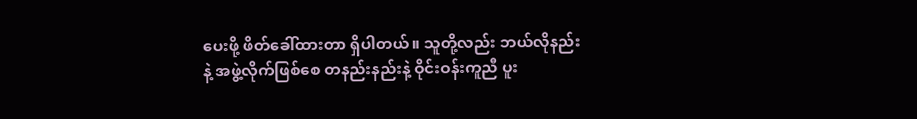ပေးဖို့ ဖိတ်ခေါ်ထားတာ ရှိပါတယ်။ သူတို့လည်း ဘယ်လိုနည်းနဲ့ အဖွဲ့လိုက်ဖြစ်စေ တနည်းနည်းနဲ့ ဝိုင်းဝန်းကူညီ ပူး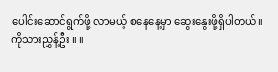ပေါင်းဆောင်ရွက်ဖို့ လာမယ့် စနေနေ့မှာ ဆွေးနွေးဖို့ရှိပါတယ်။
ကိုသားညွှန့်ဦး ။ ။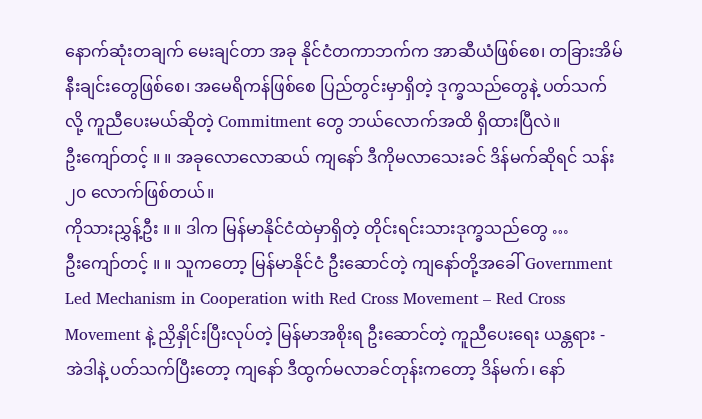နောက်ဆုံးတချက် မေးချင်တာ အခု နိုင်ငံတကာဘက်က အာဆီယံဖြစ်စေ၊ တခြားအိမ်နီးချင်းတွေဖြစ်စေ၊ အမေရိကန်ဖြစ်စေ ပြည်တွင်းမှာရှိတဲ့ ဒုက္ခသည်တွေနဲ့ ပတ်သက်လို့ ကူညီပေးမယ်ဆိုတဲ့ Commitment တွေ ဘယ်လောက်အထိ ရှိထားပြီလဲ။
ဦးကျော်တင့် ။ ။ အခုလောလောဆယ် ကျနော် ဒီကိုမလာသေးခင် ဒိန်မက်ဆိုရင် သန်း ၂၀ လောက်ဖြစ်တယ်။
ကိုသားညွှန့်ဦး ။ ။ ဒါက မြန်မာနိုင်ငံထဲမှာရှိတဲ့ တိုင်းရင်းသားဒုက္ခသည်တွေ …
ဦးကျော်တင့် ။ ။ သူကတော့ မြန်မာနိုင်ငံ ဦးဆောင်တဲ့ ကျနော်တို့အခေါ် Government Led Mechanism in Cooperation with Red Cross Movement – Red Cross Movement နဲ့ ညှိနှိုင်းပြီးလုပ်တဲ့ မြန်မာအစိုးရ ဦးဆောင်တဲ့ ကူညီပေးရေး ယန္တရား - အဲဒါနဲ့ ပတ်သက်ပြီးတော့ ကျနော် ဒီထွက်မလာခင်တုန်းကတော့ ဒိန်မက်၊ နော်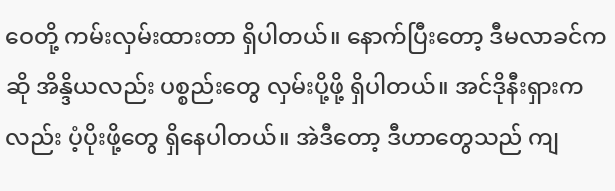ဝေတို့ ကမ်းလှမ်းထားတာ ရှိပါတယ်။ နောက်ပြီးတော့ ဒီမလာခင်ကဆို အိန္ဒိယလည်း ပစ္စည်းတွေ လှမ်းပို့ဖို့ ရှိပါတယ်။ အင်ဒိုနီးရှားကလည်း ပံ့ပိုးဖို့တွေ ရှိနေပါတယ်။ အဲဒီတော့ ဒီဟာတွေသည် ကျ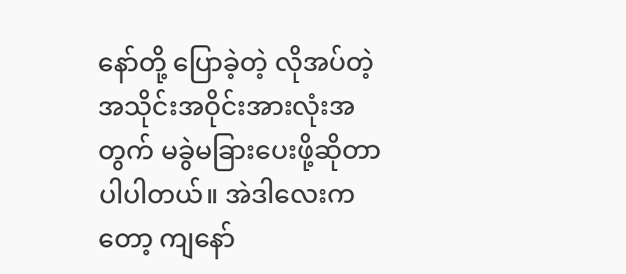နော်တို့ ပြောခဲ့တဲ့ လိုအပ်တဲ့ အသိုင်းအဝိုင်းအားလုံးအတွက် မခွဲမခြားပေးဖို့ဆိုတာ ပါပါတယ်။ အဲဒါလေးကတော့ ကျနော်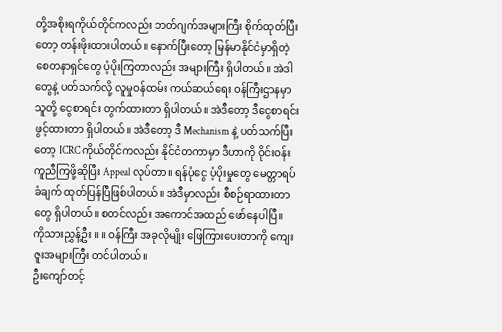တို့အစိုးရကိုယ်တိုင်ကလည်း ဘတ်ဂျက်အများကြီး စိုက်ထုတ်ပြီးတော့ တန်းဖိုးထားပါတယ်။ နောက်ပြီးတော့ မြန်မာနိုင်ငံမှာရှိတဲ့ စေတနာရှင်တွေ ပံ့ပိုးကြတာလည်း အများကြီး ရှိပါတယ်။ အဲဒါတွေနဲ့ ပတ်သက်လို့ လူမှုဝန်ထမ်း ကယ်ဆယ်ရေး ဝန်ကြီးဌာနမှာ သူတို့ ငွေစာရင်း တွက်ထားတာ ရှိပါတယ်။ အဲဒီတော့ ဒီငွေစာရင်း ဖွင့်ထားတာ ရှိပါတယ်။ အဲဒီတော့ ဒီ Mechanism နဲ့ ပတ်သက်ပြီးတော့ ICRC ကိုယ်တိုင်ကလည်း နိုင်ငံတကာမှာ ဒီဟာကို ဝိုင်းဝန်းကူညီကြဖို့ဆိုပြီး Appeal လုပ်တာ။ ရန်ပုံငွေ ပံ့ပိုးမှုတွေ မေတ္တာရပ်ခံချက် ထုတ်ပြန်ပြီဖြစ်ပါတယ်။ အဲဒီမှာလည်း စီစဉ်ရာထားတာတွေ ရှိပါတယ်။ စတင်လည်း အကောင်အထည် ဖော်နေပါပြီ။
ကိုသားညွှန့်ဦး ။ ။ ဝန်ကြီး အခုလိုမျိုး ဖြေကြားပေးတာကို ကျေးဇူးအများကြီး တင်ပါတယ်။
ဦးကျော်တင့်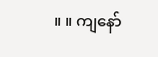။ ။ ကျနော်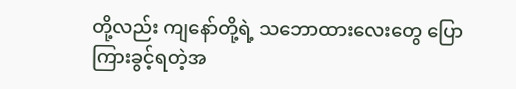တို့လည်း ကျနော်တို့ရဲ့ သဘောထားလေးတွေ ပြောကြားခွင့်ရတဲ့အ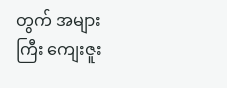တွက် အများကြီး ကျေးဇူး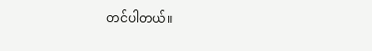တင်ပါတယ်။